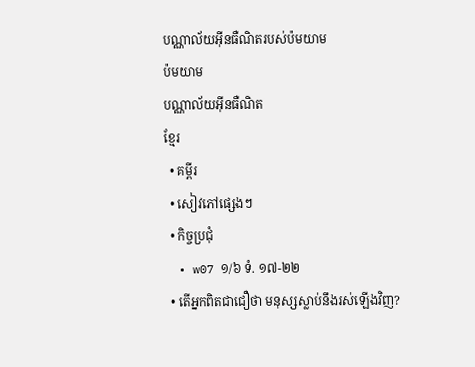បណ្ណាល័យអ៊ីនធឺណិតរបស់ប៉មយាម
ប៉មយាម
បណ្ណាល័យអ៊ីនធឺណិត
ខ្មែរ
  • គម្ពីរ
  • សៀវភៅផ្សេងៗ
  • កិច្ចប្រជុំ
  • w07 ១/៦ ទំ. ១៧-២២
  • តើអ្នកពិតជាជឿថា មនុស្សស្លាប់នឹងរស់ឡើងវិញ?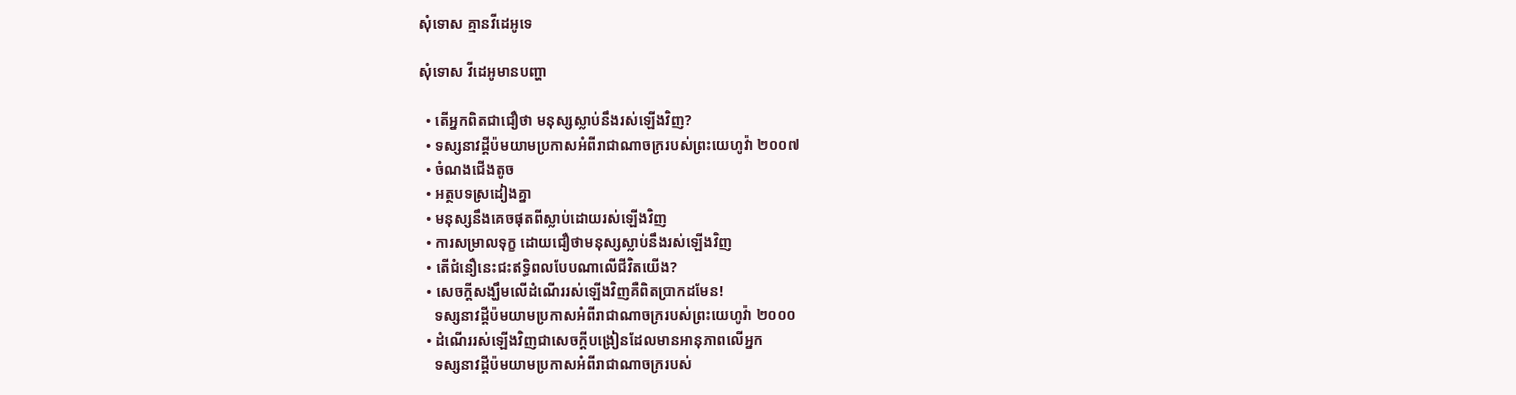សុំទោស គ្មានវីដេអូទេ

សុំទោស វីដេអូមានបញ្ហា

  • តើអ្នកពិតជាជឿថា មនុស្សស្លាប់នឹងរស់ឡើងវិញ?
  • ទស្សនាវដ្ដីប៉មយាមប្រកាសអំពីរាជាណាចក្ររបស់ព្រះយេហូវ៉ា ២០០៧
  • ចំណងជើងតូច
  • អត្ថបទស្រដៀងគ្នា
  • មនុស្សនឹងគេចផុតពីស្លាប់ដោយរស់ឡើងវិញ
  • ការសម្រាលទុក្ខ ដោយជឿថាមនុស្សស្លាប់នឹងរស់ឡើងវិញ
  • តើជំនឿនេះជះឥទ្ធិពលបែបណាលើជីវិតយើង?
  • សេចក្ដីសង្ឃឹមលើដំណើររស់ឡើងវិញគឺពិតប្រាកដមែន!
    ទស្សនាវដ្ដីប៉មយាមប្រកាសអំពីរាជាណាចក្ររបស់ព្រះយេហូវ៉ា ២០០០
  • ដំណើររស់ឡើងវិញជាសេចក្ដីបង្រៀនដែលមានអានុភាពលើអ្នក
    ទស្សនាវដ្ដីប៉មយាមប្រកាសអំពីរាជាណាចក្ររបស់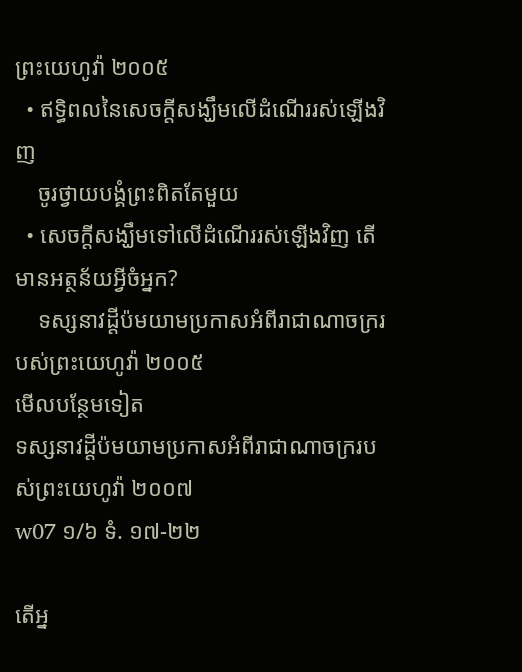ព្រះយេហូវ៉ា ២០០៥
  • ឥទ្ធិពលនៃសេចក្ដីសង្ឃឹមលើដំណើររស់ឡើងវិញ
    ចូរថ្វាយបង្គំព្រះពិតតែមួយ
  • សេចក្ដីសង្ឃឹមទៅលើដំណើររស់ឡើងវិញ តើមានអត្ថន័យអ្វីចំអ្នក?
    ទស្សនាវដ្ដីប៉មយាមប្រកាសអំពីរាជាណាចក្ររបស់ព្រះយេហូវ៉ា ២០០៥
មើលបន្ថែមទៀត
ទស្សនាវដ្ដីប៉មយាមប្រកាសអំពីរាជាណាចក្ររបស់ព្រះយេហូវ៉ា ២០០៧
w07 ១/៦ ទំ. ១៧-២២

តើអ្ន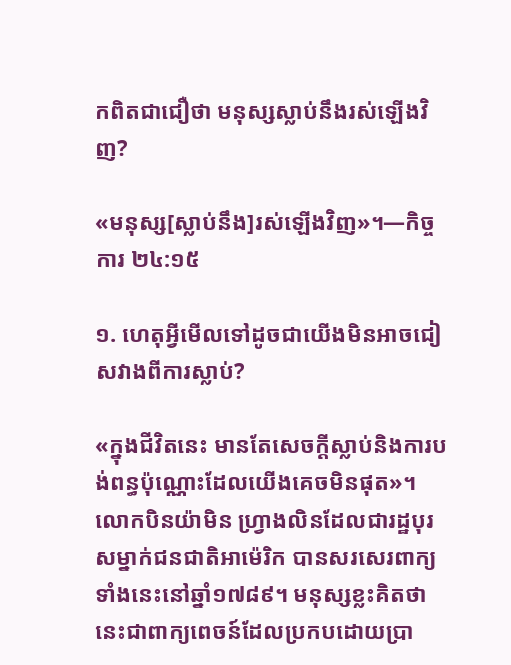កពិតជាជឿថា មនុស្សស្លាប់នឹងរស់ឡើងវិញ?

«មនុស្ស[ស្លាប់នឹង]រស់ឡើងវិញ»។—កិច្ចការ ២៤:១៥

១. ហេតុអ្វីមើលទៅដូចជាយើងមិនអាចជៀសវាងពីការស្លាប់?

«ក្នុងជីវិតនេះ មានតែសេចក្ដីស្លាប់និងការបង់ពន្ធប៉ុណ្ណោះដែលយើងគេចមិនផុត»។ លោកបិនយ៉ាមិន ហ្វ្រាងលិនដែលជារដ្ឋបុរសម្នាក់ជនជាតិអាម៉េរិក បានសរសេរពាក្យទាំងនេះនៅឆ្នាំ១៧៨៩។ មនុស្សខ្លះគិតថា នេះជាពាក្យពេចន៍ដែលប្រកបដោយប្រា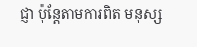ជ្ញា ប៉ុន្តែតាមការពិត មនុស្ស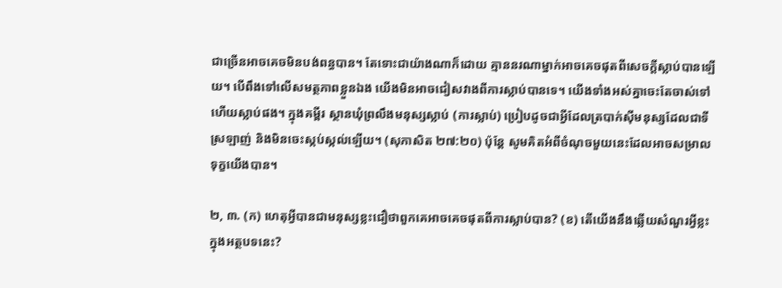ជាច្រើនអាចគេចមិនបង់ពន្ធបាន។ តែទោះជាយ៉ាងណាក៏ដោយ គ្មាននរណាម្នាក់អាចគេចផុតពីសេចក្ដីស្លាប់បានឡើយ។ បើពឹងទៅលើសមត្ថភាពខ្លួនឯង យើងមិនអាចជៀសវាងពីការស្លាប់បានទេ។ យើងទាំងអស់គ្នាចេះតែចាស់ទៅហើយស្លាប់ផង។ ក្នុងគម្ពីរ ស្ថានឃុំព្រលឹងមនុស្សស្លាប់ (ការស្លាប់) ប្រៀបដូចជាអ្វីដែលត្របាក់ស៊ីមនុស្សដែលជាទីស្រឡាញ់ និងមិនចេះស្កប់ស្កល់ឡើយ។ (សុភាសិត ២៧:២០) ប៉ុន្តែ សូមគិតអំពីចំណុចមួយនេះដែលអាចសម្រាលទុក្ខយើងបាន។

២, ៣. (ក) ហេតុអ្វីបានជាមនុស្សខ្លះជឿថាពួកគេអាចគេចផុតពីការស្លាប់បាន? (ខ) តើយើងនឹងឆ្លើយសំណួរអ្វីខ្លះក្នុងអត្ថបទនេះ?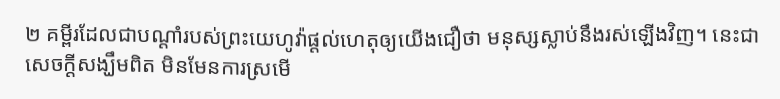២ គម្ពីរដែលជាបណ្ដាំរបស់ព្រះយេហូវ៉ាផ្ដល់ហេតុឲ្យយើងជឿថា មនុស្សស្លាប់នឹងរស់ឡើងវិញ។ នេះជាសេចក្ដីសង្ឃឹមពិត មិនមែនការស្រមើ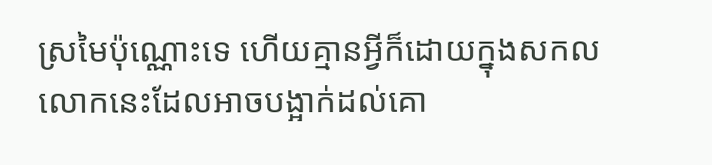ស្រមៃប៉ុណ្ណោះទេ ហើយគ្មានអ្វីក៏ដោយក្នុងសកលលោកនេះដែលអាចបង្អាក់ដល់គោ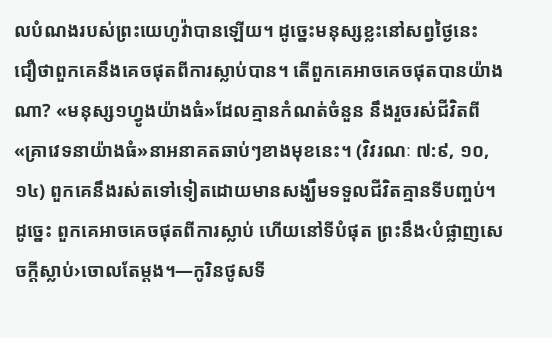លបំណងរបស់ព្រះយេហូវ៉ាបានឡើយ។ ដូច្នេះមនុស្សខ្លះនៅសព្វថ្ងៃនេះ ជឿថាពួកគេនឹងគេចផុតពីការស្លាប់បាន។ តើពួកគេអាចគេចផុតបានយ៉ាងណា? «មនុស្ស១ហ្វូងយ៉ាងធំ»ដែលគ្មានកំណត់ចំនួន នឹងរួចរស់ជីវិតពី«គ្រាវេទនាយ៉ាងធំ»នាអនាគតឆាប់ៗខាងមុខនេះ។ (វិវរណៈ ៧:៩, ១០, ១៤) ពួកគេនឹងរស់តទៅទៀតដោយមានសង្ឃឹមទទួលជីវិតគ្មានទីបញ្ចប់។ ដូច្នេះ ពួកគេអាចគេចផុតពីការស្លាប់ ហើយនៅទីបំផុត ព្រះនឹង‹បំផ្លាញសេចក្ដីស្លាប់›ចោលតែម្ដង។—កូរិនថូសទី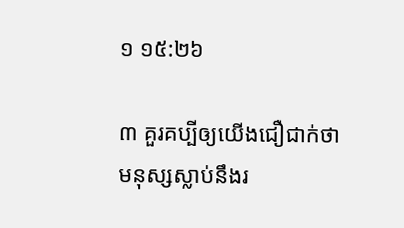១ ១៥:២៦

៣ គួរគប្បីឲ្យយើងជឿជាក់ថាមនុស្សស្លាប់នឹងរ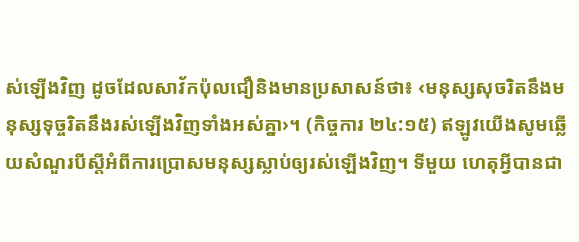ស់ឡើងវិញ ដូចដែលសាវ័កប៉ុលជឿនិងមានប្រសាសន៍ថា៖ ‹មនុស្សសុចរិតនឹងមនុស្សទុច្ចរិតនឹងរស់ឡើងវិញទាំងអស់គ្នា›។ (កិច្ចការ ២៤:១៥) ឥឡូវយើងសូមឆ្លើយសំណួរបីស្តីអំពីការប្រោសមនុស្សស្លាប់ឲ្យរស់ឡើងវិញ។ ទីមួយ ហេតុអ្វីបានជា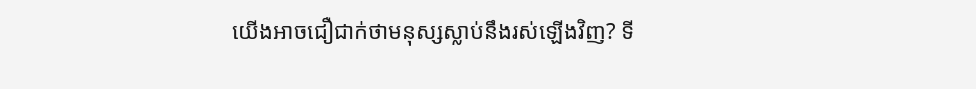យើងអាចជឿជាក់ថាមនុស្សស្លាប់នឹងរស់ឡើងវិញ? ទី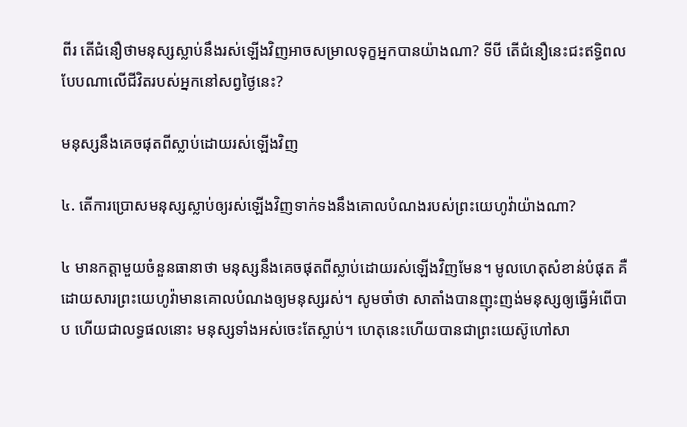ពីរ តើជំនឿថាមនុស្សស្លាប់នឹងរស់ឡើងវិញអាចសម្រាលទុក្ខអ្នកបានយ៉ាងណា? ទីបី តើជំនឿនេះជះឥទ្ធិពលបែបណាលើជីវិតរបស់អ្នកនៅសព្វថ្ងៃនេះ?

មនុស្សនឹងគេចផុតពីស្លាប់ដោយរស់ឡើងវិញ

៤. តើការប្រោសមនុស្សស្លាប់ឲ្យរស់ឡើងវិញទាក់ទងនឹងគោលបំណងរបស់ព្រះយេហូវ៉ាយ៉ាងណា?

៤ មានកត្ដាមួយចំនួនធានាថា មនុស្សនឹងគេចផុតពីស្លាប់ដោយរស់ឡើងវិញមែន។ មូលហេតុសំខាន់បំផុត គឺដោយសារព្រះយេហូវ៉ាមានគោលបំណងឲ្យមនុស្សរស់។ សូមចាំថា សាតាំងបានញុះញង់មនុស្សឲ្យធ្វើអំពើបាប ហើយជាលទ្ធផលនោះ មនុស្សទាំងអស់ចេះតែស្លាប់។ ហេតុនេះហើយបានជាព្រះយេស៊ូហៅសា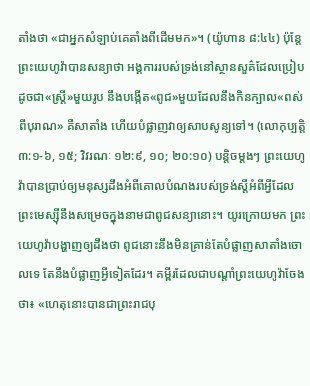តាំងថា «ជាអ្នកសំឡាប់គេតាំងពីដើមមក»។ (យ៉ូហាន ៨:៤៤) ប៉ុន្តែ ព្រះយេហូវ៉ាបានសន្យាថា អង្គការរបស់ទ្រង់នៅស្ថានសួគ៌ដែលប្រៀបដូចជា«ស្ត្រី»មួយរូប នឹងបង្កើត«ពូជ»មួយដែលនឹងកិនក្បាល«ពស់ពីបុរាណ» គឺសាតាំង ហើយបំផ្លាញវាឲ្យសាបសូន្យទៅ។ (លោកុប្បត្តិ ៣:១-៦, ១៥; វិវរណៈ ១២:៩, ១០; ២០:១០) បន្ដិចម្ដងៗ ព្រះយេហូវ៉ាបានប្រាប់ឲ្យមនុស្សដឹងអំពីគោលបំណងរបស់ទ្រង់ស្តីអំពីអ្វីដែលព្រះមេស្ស៊ីនឹងសម្រេចក្នុងនាមជាពូជសន្យានោះ។ យូរក្រោយមក ព្រះយេហូវ៉ាបង្ហាញឲ្យដឹងថា ពូជនោះនឹងមិនគ្រាន់តែបំផ្លាញសាតាំងចោលទេ តែនឹងបំផ្លាញអ្វីទៀតដែរ។ គម្ពីរដែលជាបណ្ដាំព្រះយេហូវ៉ាចែងថា៖ «ហេតុនោះបានជាព្រះរាជបុ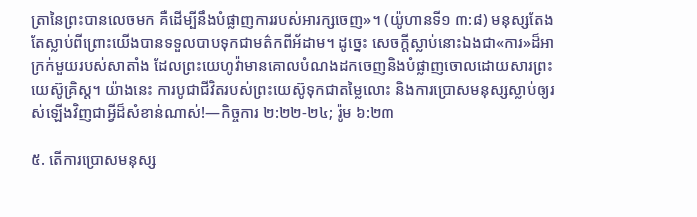ត្រានៃព្រះបានលេចមក គឺដើម្បីនឹងបំផ្លាញការរបស់អារក្សចេញ»។ (យ៉ូហានទី១ ៣:៨) មនុស្សតែងតែស្លាប់ពីព្រោះយើងបានទទួលបាបទុកជាមត៌កពីអ័ដាម។ ដូច្នេះ សេចក្ដីស្លាប់នោះឯងជា«ការ»ដ៏អាក្រក់មួយរបស់សាតាំង ដែលព្រះយេហូវ៉ាមានគោលបំណងដកចេញនិងបំផ្លាញចោលដោយសារព្រះយេស៊ូគ្រិស្ត។ យ៉ាងនេះ ការបូជាជីវិតរបស់ព្រះយេស៊ូទុកជាតម្លៃលោះ និងការប្រោសមនុស្សស្លាប់ឲ្យរស់ឡើងវិញជាអ្វីដ៏សំខាន់ណាស់!—កិច្ចការ ២:២២-២៤; រ៉ូម ៦:២៣

៥. តើការប្រោសមនុស្ស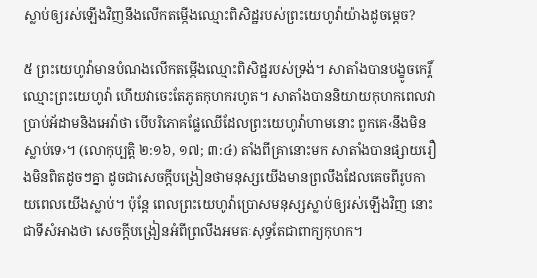ស្លាប់ឲ្យរស់ឡើងវិញនឹងលើកតម្កើងឈ្មោះពិសិដ្ឋរបស់ព្រះយេហូវ៉ាយ៉ាងដូចម្ដេច?

៥ ព្រះយេហូវ៉ាមានបំណងលើកតម្កើងឈ្មោះពិសិដ្ឋរបស់ទ្រង់។ សាតាំងបានបង្ខូចកេរ្ដិ៍ឈ្មោះព្រះយេហូវ៉ា ហើយវាចេះតែភូតកុហករហូត។ សាតាំងបាននិយាយកុហកពេលវាប្រាប់អ័ដាមនិងអេវ៉ាថា បើបរិភោគផ្លែឈើដែលព្រះយេហូវ៉ាហាមនោះ ពួកគេ‹នឹងមិនស្លាប់ទេ›។ (លោកុប្បត្តិ ២:១៦, ១៧; ៣:៤) តាំងពីគ្រានោះមក សាតាំងបានផ្សាយរឿងមិនពិតដូចៗគ្នា ដូចជាសេចក្ដីបង្រៀនថាមនុស្សយើងមានព្រលឹងដែលគេចពីរូបកាយពេលយើងស្លាប់។ ប៉ុន្តែ ពេលព្រះយេហូវ៉ាប្រោសមនុស្សស្លាប់ឲ្យរស់ឡើងវិញ នោះជាទីសំអាងថា សេចក្ដីបង្រៀនអំពីព្រលឹងអមតៈសុទ្ធតែជាពាក្យកុហក។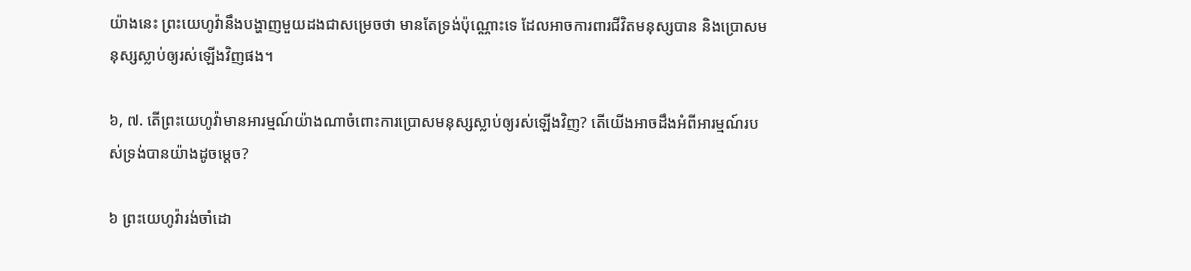យ៉ាងនេះ ព្រះយេហូវ៉ានឹងបង្ហាញមួយដងជាសម្រេចថា មានតែទ្រង់ប៉ុណ្ណោះទេ ដែលអាចការពារជីវិតមនុស្សបាន និងប្រោសមនុស្សស្លាប់ឲ្យរស់ឡើងវិញផង។

៦, ៧. តើព្រះយេហូវ៉ាមានអារម្មណ៍យ៉ាងណាចំពោះការប្រោសមនុស្សស្លាប់ឲ្យរស់ឡើងវិញ? តើយើងអាចដឹងអំពីអារម្មណ៍របស់ទ្រង់បានយ៉ាងដូចម្ដេច?

៦ ព្រះយេហូវ៉ារង់ចាំដោ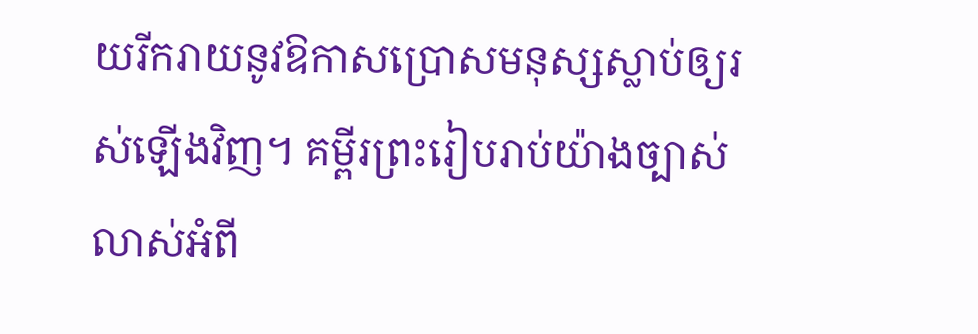យរីករាយនូវឱកាសប្រោសមនុស្សស្លាប់ឲ្យរស់ឡើងវិញ។ គម្ពីរព្រះរៀបរាប់យ៉ាងច្បាស់លាស់អំពី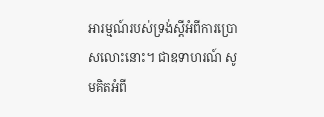អារម្មណ៍របស់ទ្រង់ស្តីអំពីការប្រោសលោះនោះ។ ជាឧទាហរណ៍ សូមគិតអំពី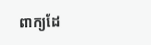ពាក្យដែ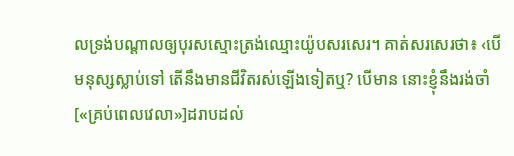លទ្រង់បណ្ដាលឲ្យបុរសស្មោះត្រង់ឈ្មោះយ៉ូបសរសេរ។ គាត់សរសេរថា៖ ‹បើមនុស្សស្លាប់ទៅ តើនឹងមានជីវិតរស់ឡើងទៀតឬ? បើមាន នោះខ្ញុំនឹងរង់ចាំ[«គ្រប់ពេលវេលា»]ដរាបដល់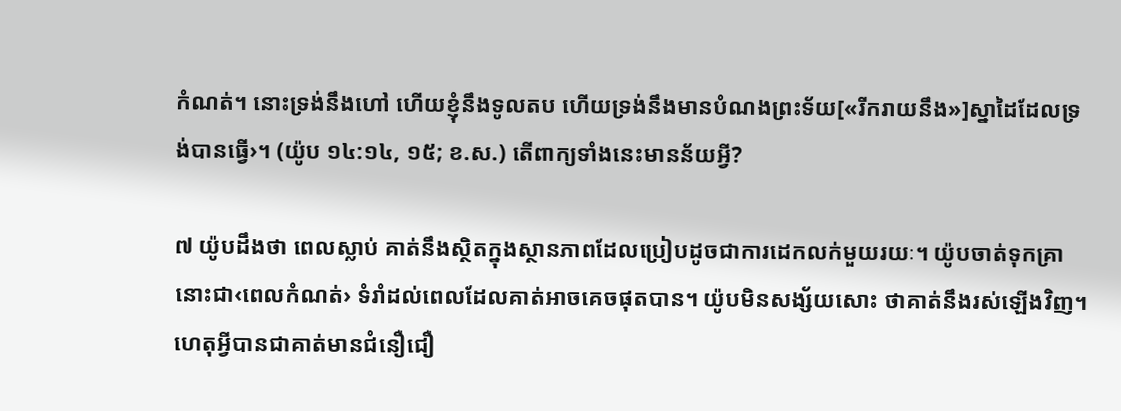កំណត់។ នោះទ្រង់នឹងហៅ ហើយខ្ញុំនឹងទូលតប ហើយទ្រង់នឹងមានបំណងព្រះទ័យ[«រីករាយនឹង»]ស្នាដៃដែលទ្រង់បានធ្វើ›។ (យ៉ូប ១៤:១៤, ១៥; ខ.ស.) តើពាក្យទាំងនេះមានន័យអ្វី?

៧ យ៉ូបដឹងថា ពេលស្លាប់ គាត់នឹងស្ថិតក្នុងស្ថានភាពដែលប្រៀបដូចជាការដេកលក់មួយរយៈ។ យ៉ូបចាត់ទុកគ្រានោះជា‹ពេលកំណត់› ទំរាំដល់ពេលដែលគាត់អាចគេចផុតបាន។ យ៉ូបមិនសង្ស័យសោះ ថាគាត់នឹងរស់ឡើងវិញ។ ហេតុអ្វីបានជាគាត់មានជំនឿជឿ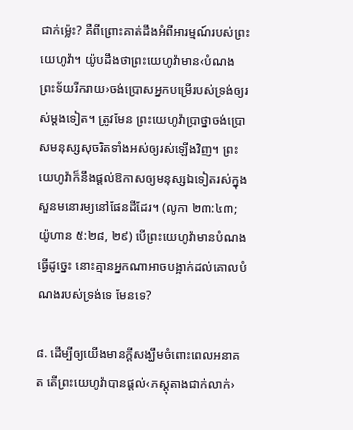ជាក់ម្ល៉េះ? គឺពីព្រោះគាត់ដឹងអំពីអារម្មណ៍របស់ព្រះយេហូវ៉ា។ យ៉ូបដឹងថាព្រះយេហូវ៉ាមាន‹បំណងព្រះទ័យរីករាយ›ចង់ប្រោសអ្នកបម្រើរបស់ទ្រង់ឲ្យរស់ម្ដងទៀត។ ត្រូវមែន ព្រះយេហូវ៉ាប្រាថ្នាចង់ប្រោសមនុស្សសុចរិតទាំងអស់ឲ្យរស់ឡើងវិញ។ ព្រះយេហូវ៉ាក៏នឹងផ្ដល់ឱកាសឲ្យមនុស្សឯទៀតរស់ក្នុងសួនមនោរម្យនៅផែនដីដែរ។ (លូកា ២៣:៤៣; យ៉ូហាន ៥:២៨, ២៩) បើព្រះយេហូវ៉ាមានបំណងធ្វើដូច្នេះ នោះគ្មានអ្នកណាអាចបង្អាក់ដល់គោលបំណងរបស់ទ្រង់ទេ មែនទេ?

៨. ដើម្បីឲ្យយើងមានក្ដីសង្ឃឹមចំពោះពេលអនាគត តើព្រះយេហូវ៉ាបានផ្ដល់‹ភស្តុតាងជាក់លាក់›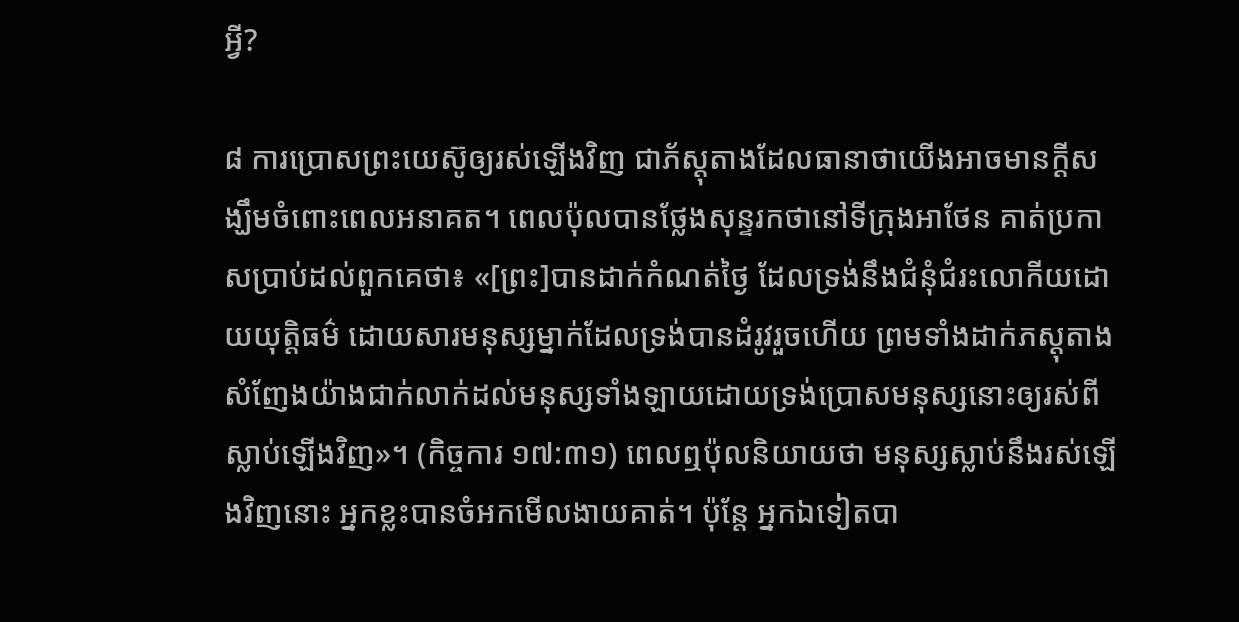អ្វី?

៨ ការប្រោសព្រះយេស៊ូឲ្យរស់ឡើងវិញ ជាភ័ស្តុតាងដែលធានាថាយើងអាចមានក្ដីសង្ឃឹមចំពោះពេលអនាគត។ ពេលប៉ុលបានថ្លែងសុន្ទរកថានៅទីក្រុងអាថែន គាត់ប្រកាសប្រាប់ដល់ពួកគេថា៖ «[ព្រះ]បានដាក់កំណត់ថ្ងៃ ដែលទ្រង់នឹងជំនុំជំរះលោកីយដោយយុត្ដិធម៌ ដោយសារមនុស្សម្នាក់ដែលទ្រង់បានដំរូវរួចហើយ ព្រមទាំងដាក់ភស្តុតាងសំញែងយ៉ាងជាក់លាក់ដល់មនុស្សទាំងឡាយដោយទ្រង់ប្រោសមនុស្សនោះឲ្យរស់ពីស្លាប់ឡើងវិញ»។ (កិច្ចការ ១៧:៣១) ពេលឮប៉ុលនិយាយថា មនុស្សស្លាប់នឹងរស់ឡើងវិញនោះ អ្នកខ្លះបានចំអកមើលងាយគាត់។ ប៉ុន្តែ អ្នកឯទៀតបា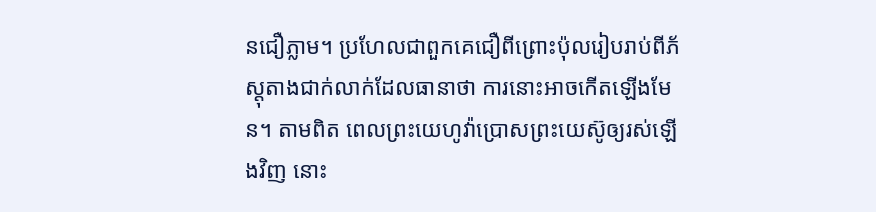នជឿភ្លាម។ ប្រហែលជាពួកគេជឿពីព្រោះប៉ុលរៀបរាប់ពីភ័ស្តុតាងជាក់លាក់ដែលធានាថា ការនោះអាចកើតឡើងមែន។ តាមពិត ពេលព្រះយេហូវ៉ាប្រោសព្រះយេស៊ូឲ្យរស់ឡើងវិញ នោះ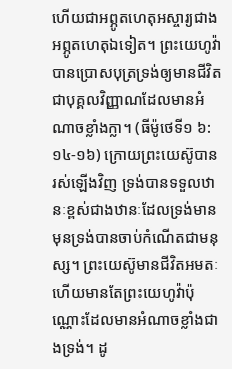ហើយជាអព្ភូតហេតុអស្ចារ្យជាងអព្ភូតហេតុឯទៀត។ ព្រះយេហូវ៉ាបានប្រោសបុត្រទ្រង់ឲ្យមានជីវិតជាបុគ្គលវិញ្ញាណដែលមានអំណាចខ្លាំងក្លា។ (ធីម៉ូថេទី១ ៦:១៤-១៦) ក្រោយព្រះយេស៊ូបានរស់ឡើងវិញ ទ្រង់បានទទួលឋានៈខ្ពស់ជាងឋានៈដែលទ្រង់មានមុនទ្រង់បានចាប់កំណើតជាមនុស្ស។ ព្រះយេស៊ូមានជីវិតអមតៈ ហើយមានតែព្រះយេហូវ៉ាប៉ុណ្ណោះដែលមានអំណាចខ្លាំងជាងទ្រង់។ ដូ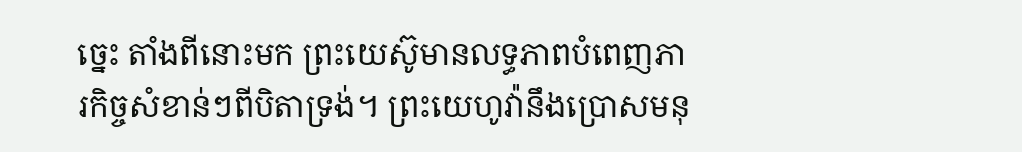ច្នេះ តាំងពីនោះមក ព្រះយេស៊ូមានលទ្ធភាពបំពេញភារកិច្ចសំខាន់ៗពីបិតាទ្រង់។ ព្រះយេហូវ៉ានឹងប្រោសមនុ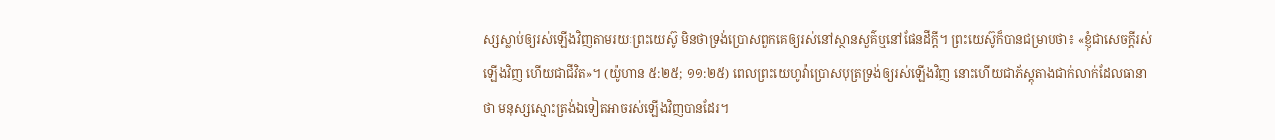ស្សស្លាប់ឲ្យរស់ឡើងវិញតាមរយៈព្រះយេស៊ូ មិនថាទ្រង់ប្រោសពួកគេឲ្យរស់នៅស្ថានសួគ៌ឬនៅផែនដីក្ដី។ ព្រះយេស៊ូក៏បានជម្រាបថា៖ «ខ្ញុំជាសេចក្ដីរស់ឡើងវិញ ហើយជាជីវិត»។ (យ៉ូហាន ៥:២៥; ១១:២៥) ពេលព្រះយេហូវ៉ាប្រោសបុត្រទ្រង់ឲ្យរស់ឡើងវិញ នោះហើយជាភ័ស្តុតាងជាក់លាក់ដែលធានាថា មនុស្សស្មោះត្រង់ឯទៀតអាចរស់ឡើងវិញបានដែរ។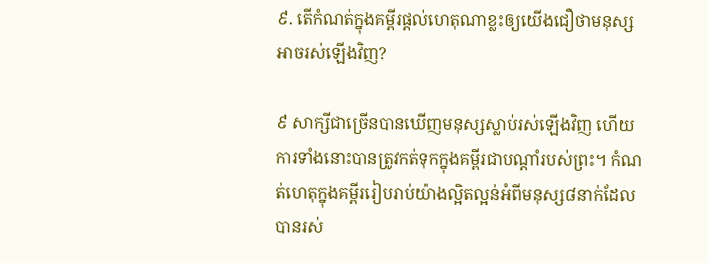៩. តើកំណត់ក្នុងគម្ពីរផ្ដល់ហេតុណាខ្លះឲ្យយើងជឿថាមនុស្សអាចរស់ឡើងវិញ?

៩ សាក្សីជាច្រើនបានឃើញមនុស្សស្លាប់រស់ឡើងវិញ ហើយការទាំងនោះបានត្រូវកត់ទុកក្នុងគម្ពីរជាបណ្ដាំរបស់ព្រះ។ កំណត់ហេតុក្នុងគម្ពីររៀបរាប់យ៉ាងល្អិតល្អន់អំពីមនុស្ស៨នាក់ដែលបានរស់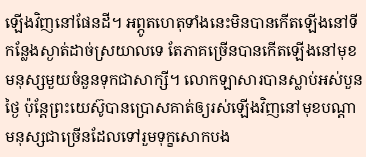ឡើងវិញនៅផែនដី។ អព្ភូតហេតុទាំងនេះមិនបានកើតឡើងនៅទីកន្លែងស្ងាត់ដាច់ស្រយាលទេ តែភាគច្រើនបានកើតឡើងនៅមុខមនុស្សមួយចំនួនទុកជាសាក្សី។ លោកឡាសារបានស្លាប់អស់បួនថ្ងៃ ប៉ុន្តែព្រះយេស៊ូបានប្រោសគាត់ឲ្យរស់ឡើងវិញនៅមុខបណ្ដាមនុស្សជាច្រើនដែលទៅរួមទុក្ខសោកបង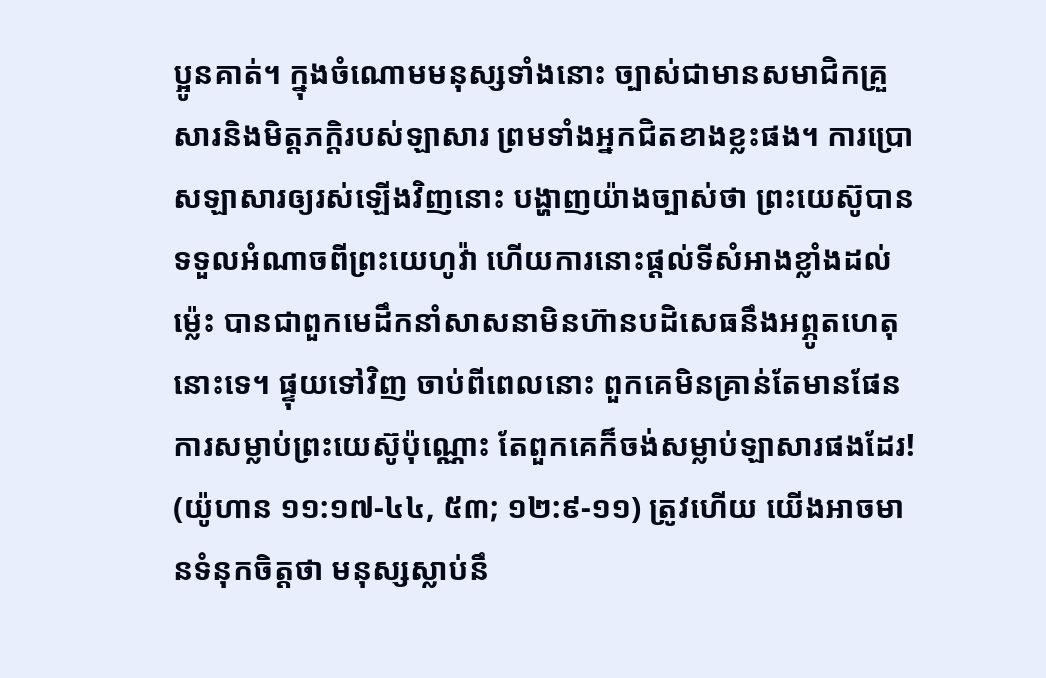ប្អូនគាត់។ ក្នុងចំណោមមនុស្សទាំងនោះ ច្បាស់ជាមានសមាជិកគ្រួសារនិងមិត្តភក្ដិរបស់ឡាសារ ព្រមទាំងអ្នកជិតខាងខ្លះផង។ ការប្រោសឡាសារឲ្យរស់ឡើងវិញនោះ បង្ហាញយ៉ាងច្បាស់ថា ព្រះយេស៊ូបានទទួលអំណាចពីព្រះយេហូវ៉ា ហើយការនោះផ្ដល់ទីសំអាងខ្លាំងដល់ម្ល៉េះ បានជាពួកមេដឹកនាំសាសនាមិនហ៊ានបដិសេធនឹងអព្ភូតហេតុនោះទេ។ ផ្ទុយទៅវិញ ចាប់ពីពេលនោះ ពួកគេមិនគ្រាន់តែមានផែនការសម្លាប់ព្រះយេស៊ូប៉ុណ្ណោះ តែពួកគេក៏ចង់សម្លាប់ឡាសារផងដែរ! (យ៉ូហាន ១១:១៧-៤៤, ៥៣; ១២:៩-១១) ត្រូវហើយ យើងអាចមានទំនុកចិត្តថា មនុស្សស្លាប់នឹ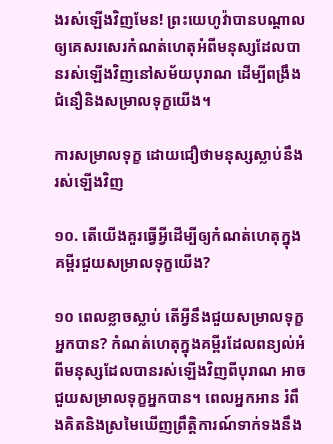ងរស់ឡើងវិញមែន! ព្រះយេហូវ៉ាបានបណ្ដាលឲ្យគេសរសេរកំណត់ហេតុអំពីមនុស្សដែលបានរស់ឡើងវិញនៅសម័យបុរាណ ដើម្បីពង្រឹងជំនឿនិងសម្រាលទុក្ខយើង។

ការសម្រាលទុក្ខ ដោយជឿថាមនុស្សស្លាប់នឹងរស់ឡើងវិញ

១០. តើយើងគួរធ្វើអ្វីដើម្បីឲ្យកំណត់ហេតុក្នុងគម្ពីរជួយសម្រាលទុក្ខយើង?

១០ ពេលខ្លាចស្លាប់ តើអ្វីនឹងជួយសម្រាលទុក្ខអ្នកបាន? កំណត់ហេតុក្នុងគម្ពីរដែលពន្យល់អំពីមនុស្សដែលបានរស់ឡើងវិញពីបុរាណ អាចជួយសម្រាលទុក្ខអ្នកបាន។ ពេលអ្នកអាន រំពឹងគិតនិងស្រមៃឃើញព្រឹត្ដិការណ៍ទាក់ទងនឹង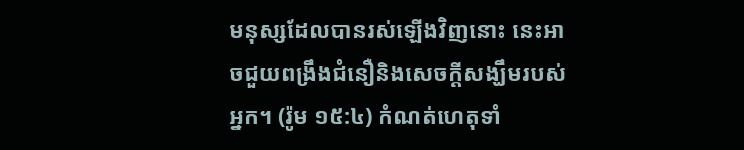មនុស្សដែលបានរស់ឡើងវិញនោះ នេះអាចជួយពង្រឹងជំនឿនិងសេចក្ដីសង្ឃឹមរបស់អ្នក។ (រ៉ូម ១៥:៤) កំណត់ហេតុទាំ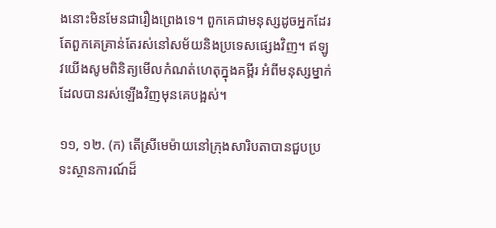ងនោះមិនមែនជារឿងព្រេងទេ។ ពួកគេជាមនុស្សដូចអ្នកដែរ តែពួកគេគ្រាន់តែរស់នៅសម័យនិងប្រទេសផ្សេងវិញ។ ឥឡូវយើងសូមពិនិត្យមើលកំណត់ហេតុក្នុងគម្ពីរ អំពីមនុស្សម្នាក់ដែលបានរស់ឡើងវិញមុនគេបង្អស់។

១១, ១២. (ក) តើស្រីមេម៉ាយនៅក្រុងសារិបតាបានជួបប្រទះស្ថានការណ៍ដ៏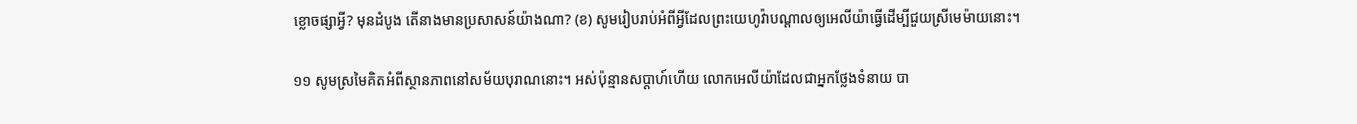ខ្លោចផ្សាអ្វី? មុនដំបូង តើនាងមានប្រសាសន៍យ៉ាងណា? (ខ) សូមរៀបរាប់អំពីអ្វីដែលព្រះយេហូវ៉ាបណ្ដាលឲ្យអេលីយ៉ាធ្វើដើម្បីជួយស្រីមេម៉ាយនោះ។

១១ សូមស្រមៃគិតអំពីស្ថានភាពនៅសម័យបុរាណនោះ។ អស់ប៉ុន្មានសប្ដាហ៍ហើយ លោកអេលីយ៉ាដែលជាអ្នកថ្លែងទំនាយ បា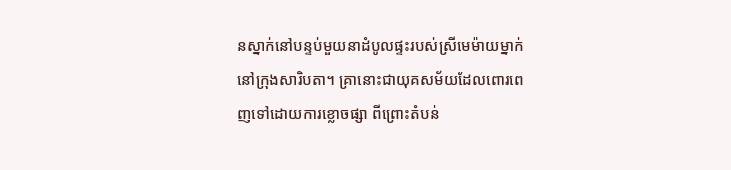នស្នាក់នៅបន្ទប់មួយនាដំបូលផ្ទះរបស់ស្រីមេម៉ាយម្នាក់នៅក្រុងសារិបតា។ គ្រានោះជាយុគសម័យដែលពោរពេញទៅដោយការខ្លោចផ្សា ពីព្រោះតំបន់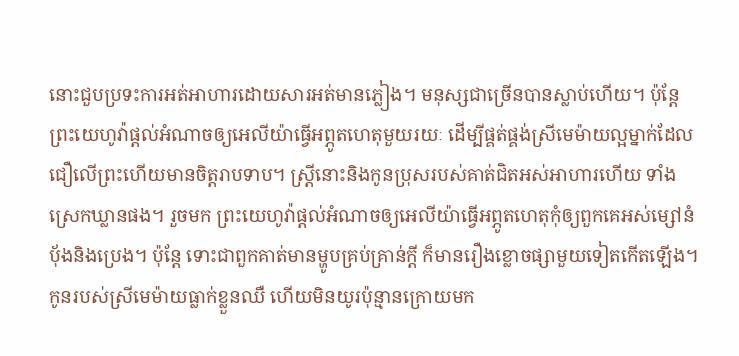នោះជួបប្រទះការអត់អាហារដោយសារអត់មានភ្លៀង។ មនុស្សជាច្រើនបានស្លាប់ហើយ។ ប៉ុន្តែ ព្រះយេហូវ៉ាផ្ដល់អំណាចឲ្យអេលីយ៉ាធ្វើអព្ភូតហេតុមួយរយៈ ដើម្បីផ្គត់ផ្គង់ស្រីមេម៉ាយល្អម្នាក់ដែលជឿលើព្រះហើយមានចិត្តរាបទាប។ ស្ត្រីនោះនិងកូនប្រុសរបស់គាត់ជិតអស់អាហារហើយ ទាំងស្រេកឃ្លានផង។ រួចមក ព្រះយេហូវ៉ាផ្ដល់អំណាចឲ្យអេលីយ៉ាធ្វើអព្ភូតហេតុកុំឲ្យពួកគេអស់ម្សៅនំប៉័ងនិងប្រេង។ ប៉ុន្តែ ទោះជាពួកគាត់មានម្ហូបគ្រប់គ្រាន់ក្ដី ក៏មានរឿងខ្លោចផ្សាមួយទៀតកើតឡើង។ កូនរបស់ស្រីមេម៉ាយធ្លាក់ខ្លួនឈឺ ហើយមិនយូរប៉ុន្មានក្រោយមក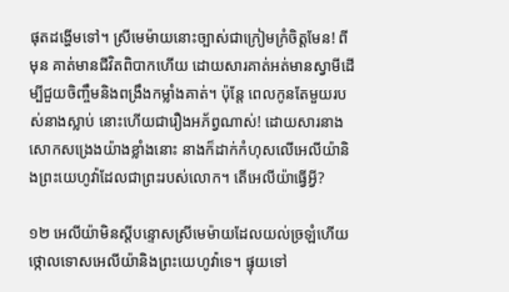ផុតដង្ហើមទៅ។ ស្រីមេម៉ាយនោះច្បាស់ជាក្រៀមក្រំចិត្តមែន! ពីមុន គាត់មានជីវិតពិបាកហើយ ដោយសារគាត់អត់មានស្វាមីដើម្បីជួយចិញ្ចឹមនិងពង្រឹងកម្លាំងគាត់។ ប៉ុន្តែ ពេលកូនតែមួយរបស់នាងស្លាប់ នោះហើយជារឿងអភ័ព្វណាស់! ដោយសារនាងសោកសង្រេងយ៉ាងខ្លាំងនោះ នាងក៏ដាក់កំហុសលើអេលីយ៉ានិងព្រះយេហូវ៉ាដែលជាព្រះរបស់លោក។ តើអេលីយ៉ាធ្វើអ្វី?

១២ អេលីយ៉ាមិនស្តីបន្ទោសស្រីមេម៉ាយដែលយល់ច្រឡំហើយថ្កោលទោសអេលីយ៉ានិងព្រះយេហូវ៉ាទេ។ ផ្ទុយទៅ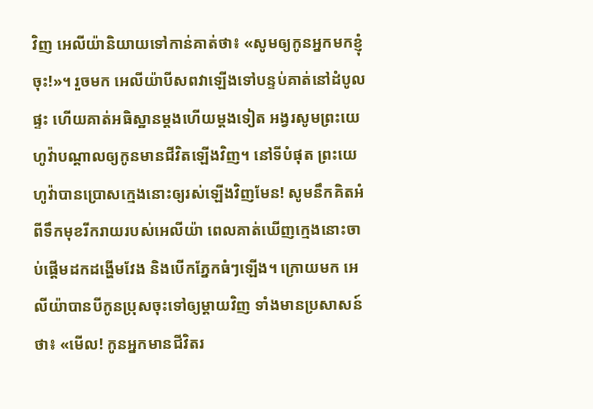វិញ អេលីយ៉ានិយាយទៅកាន់គាត់ថា៖ «សូមឲ្យកូនអ្នកមកខ្ញុំចុះ!»។ រួចមក អេលីយ៉ាបីសពវាឡើងទៅបន្ទប់គាត់នៅដំបូលផ្ទះ ហើយគាត់អធិស្ឋានម្ដងហើយម្ដងទៀត អង្វរសូមព្រះយេហូវ៉ាបណ្ដាលឲ្យកូនមានជីវិតឡើងវិញ។ នៅទីបំផុត ព្រះយេហូវ៉ាបានប្រោសក្មេងនោះឲ្យរស់ឡើងវិញមែន! សូមនឹកគិតអំពីទឹកមុខរីករាយរបស់អេលីយ៉ា ពេលគាត់ឃើញក្មេងនោះចាប់ផ្ដើមដកដង្ហើមវែង និងបើកភ្នែកធំៗឡើង។ ក្រោយមក អេលីយ៉ាបានបីកូនប្រុសចុះទៅឲ្យម្ដាយវិញ ទាំងមានប្រសាសន៍ថា៖ «មើល! កូនអ្នកមានជីវិតរ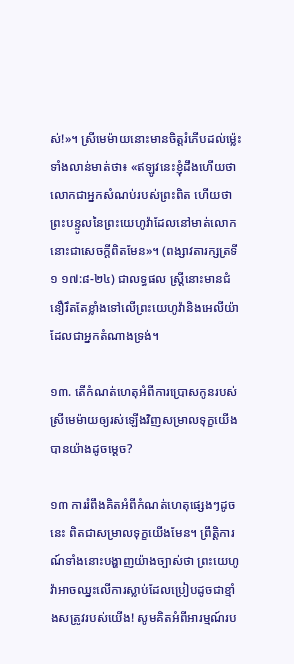ស់!»។ ស្រីមេម៉ាយនោះមានចិត្តរំភើបដល់ម្ល៉េះ ទាំងលាន់មាត់ថា៖ «ឥឡូវនេះខ្ញុំដឹងហើយថា លោកជាអ្នកសំណប់របស់ព្រះពិត ហើយថា ព្រះបន្ទូលនៃព្រះយេហូវ៉ាដែលនៅមាត់លោក នោះជាសេចក្ដីពិតមែន»។ (ពង្សាវតារក្សត្រទី១ ១៧:៨-២៤) ជាលទ្ធផល ស្ត្រីនោះមានជំនឿរឹតតែខ្លាំងទៅលើព្រះយេហូវ៉ានិងអេលីយ៉ាដែលជាអ្នកតំណាងទ្រង់។

១៣. តើកំណត់ហេតុអំពីការប្រោសកូនរបស់ស្រីមេម៉ាយឲ្យរស់ឡើងវិញសម្រាលទុក្ខយើងបានយ៉ាងដូចម្ដេច?

១៣ ការរំពឹងគិតអំពីកំណត់ហេតុផ្សេងៗដូចនេះ ពិតជាសម្រាលទុក្ខយើងមែន។ ព្រឹត្ដិការណ៍ទាំងនោះបង្ហាញយ៉ាងច្បាស់ថា ព្រះយេហូវ៉ាអាចឈ្នះលើការស្លាប់ដែលប្រៀបដូចជាខ្មាំងសត្រូវរបស់យើង! សូមគិតអំពីអារម្មណ៍រប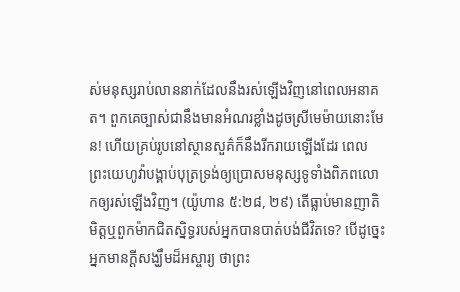ស់មនុស្សរាប់លាននាក់ដែលនឹងរស់ឡើងវិញនៅពេលអនាគត។ ពួកគេច្បាស់ជានឹងមានអំណរខ្លាំងដូចស្រីមេម៉ាយនោះមែន! ហើយគ្រប់រូបនៅស្ថានសួគ៌ក៏នឹងរីករាយឡើងដែរ ពេលព្រះយេហូវ៉ាបង្គាប់បុត្រទ្រង់ឲ្យប្រោសមនុស្សទូទាំងពិភពលោកឲ្យរស់ឡើងវិញ។ (យ៉ូហាន ៥:២៨, ២៩) តើធ្លាប់មានញាតិមិត្តឬពួកម៉ាកជិតស្និទ្ធរបស់អ្នកបានបាត់បង់ជីវិតទេ? បើដូច្នេះ អ្នកមានក្ដីសង្ឃឹមដ៏អស្ចារ្យ ថាព្រះ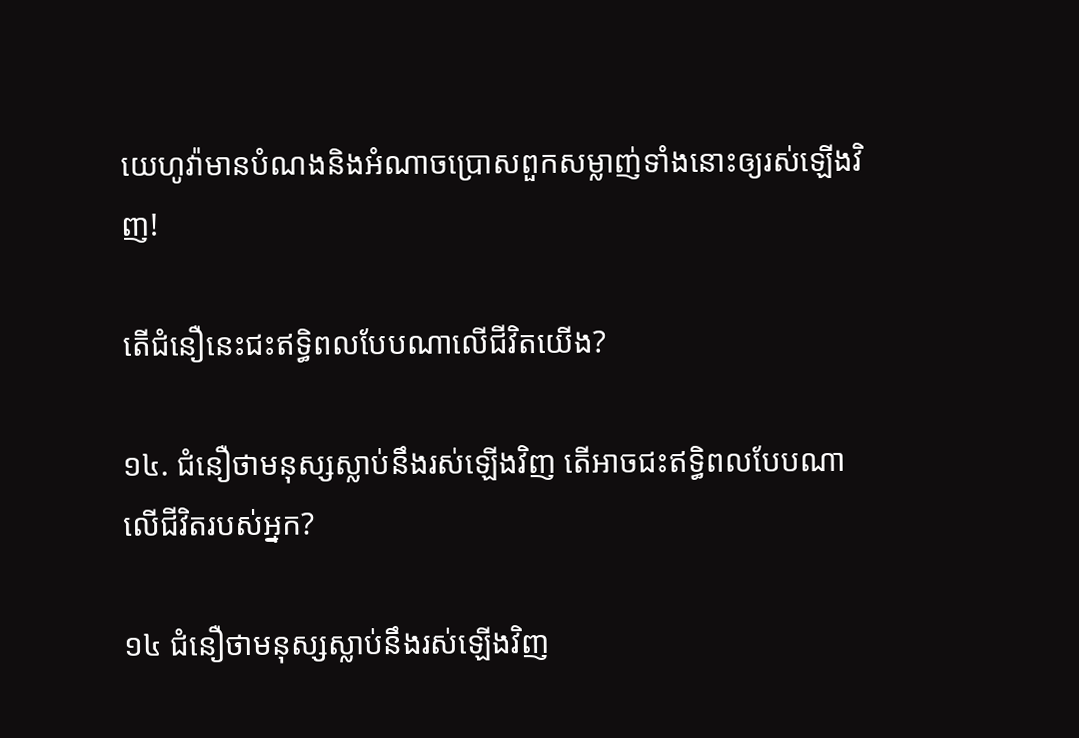យេហូវ៉ាមានបំណងនិងអំណាចប្រោសពួកសម្លាញ់ទាំងនោះឲ្យរស់ឡើងវិញ!

តើជំនឿនេះជះឥទ្ធិពលបែបណាលើជីវិតយើង?

១៤. ជំនឿថាមនុស្សស្លាប់នឹងរស់ឡើងវិញ តើអាចជះឥទ្ធិពលបែបណាលើជីវិតរបស់អ្នក?

១៤ ជំនឿថាមនុស្សស្លាប់នឹងរស់ឡើងវិញ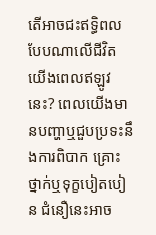តើអាចជះឥទ្ធិពលបែបណាលើជីវិតយើងពេលឥឡូវនេះ? ពេលយើងមានបញ្ហាឬជួបប្រទះនឹងការពិបាក គ្រោះថ្នាក់ឬទុក្ខបៀតបៀន ជំនឿនេះអាច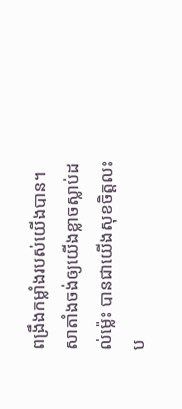ពង្រឹងកម្លាំងរបស់យើងបាន។ សាតាំងចង់ឲ្យយើងខ្លាចស្លាប់ដល់ម្ល៉េះ បានជាយើងសុខចិត្តលះប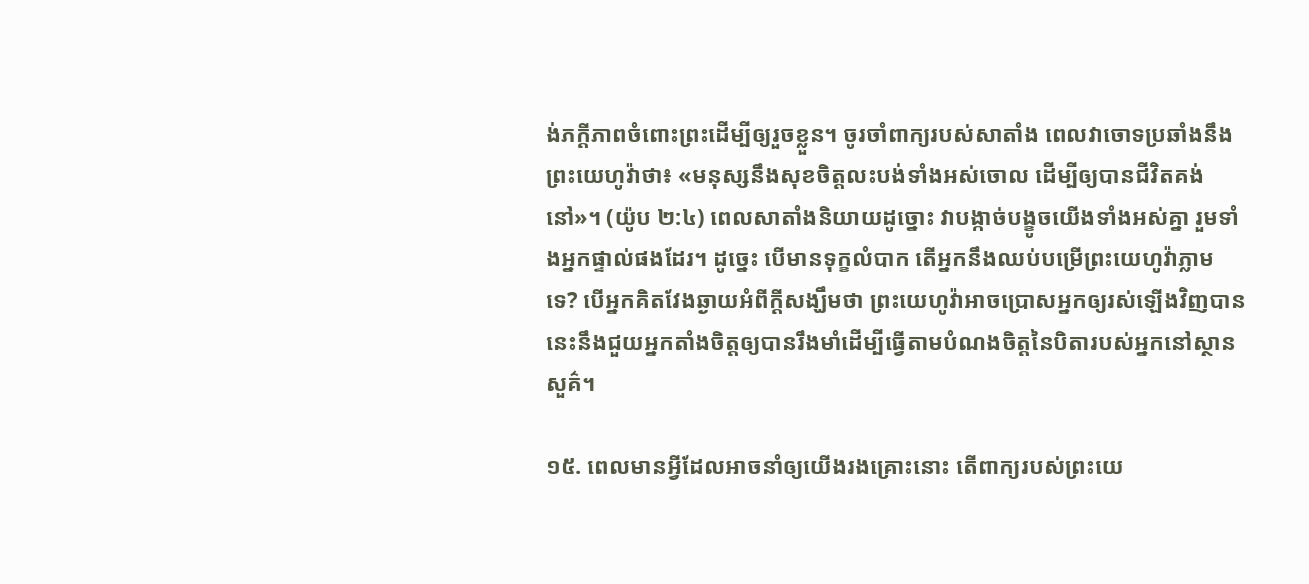ង់ភក្ដីភាពចំពោះព្រះដើម្បីឲ្យរួចខ្លួន។ ចូរចាំពាក្យរបស់សាតាំង ពេលវាចោទប្រឆាំងនឹងព្រះយេហូវ៉ាថា៖ «មនុស្សនឹងសុខចិត្តលះបង់ទាំងអស់ចោល ដើម្បីឲ្យបានជីវិតគង់នៅ»។ (យ៉ូប ២:៤) ពេលសាតាំងនិយាយដូច្នោះ វាបង្កាច់បង្ខូចយើងទាំងអស់គ្នា រួមទាំងអ្នកផ្ទាល់ផងដែរ។ ដូច្នេះ បើមានទុក្ខលំបាក តើអ្នកនឹងឈប់បម្រើព្រះយេហូវ៉ាភ្លាមទេ? បើអ្នកគិតវែងឆ្ងាយអំពីក្ដីសង្ឃឹមថា ព្រះយេហូវ៉ាអាចប្រោសអ្នកឲ្យរស់ឡើងវិញបាន នេះនឹងជួយអ្នកតាំងចិត្តឲ្យបានរឹងមាំដើម្បីធ្វើតាមបំណងចិត្តនៃបិតារបស់អ្នកនៅស្ថានសួគ៌។

១៥. ពេលមានអ្វីដែលអាចនាំឲ្យយើងរងគ្រោះនោះ តើពាក្យរបស់ព្រះយេ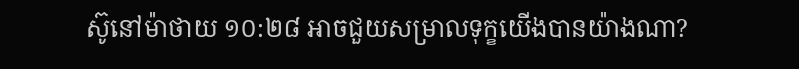ស៊ូនៅម៉ាថាយ ១០:២៨ អាចជួយសម្រាលទុក្ខយើងបានយ៉ាងណា?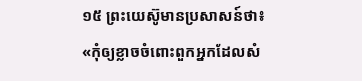១៥ ព្រះយេស៊ូមានប្រសាសន៍ថា៖ «កុំឲ្យខ្លាចចំពោះពួកអ្នកដែលសំ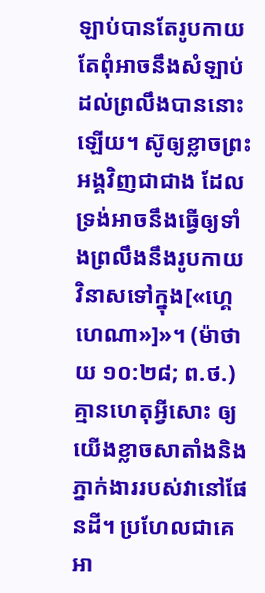ឡាប់បានតែរូបកាយ តែពុំអាចនឹងសំឡាប់ដល់ព្រលឹងបាននោះឡើយ។ ស៊ូឲ្យខ្លាចព្រះអង្គវិញជាជាង ដែលទ្រង់អាចនឹងធ្វើឲ្យទាំងព្រលឹងនឹងរូបកាយវិនាសទៅក្នុង[«ហ្គេហេណា»]»។ (ម៉ាថាយ ១០:២៨; ព.ថ.) គ្មានហេតុអ្វីសោះ ឲ្យយើងខ្លាចសាតាំងនិងភ្នាក់ងាររបស់វានៅផែនដី។ ប្រហែលជាគេអា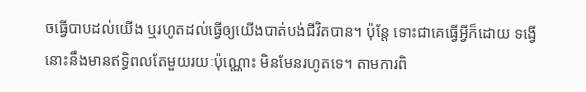ចធ្វើបាបដល់យើង ឬរហូតដល់ធ្វើឲ្យយើងបាត់បង់ជីវិតបាន។ ប៉ុន្តែ ទោះជាគេធ្វើអ្វីក៏ដោយ ទង្វើនោះនឹងមានឥទ្ធិពលតែមួយរយៈប៉ុណ្ណោះ មិនមែនរហូតទេ។ តាមការពិ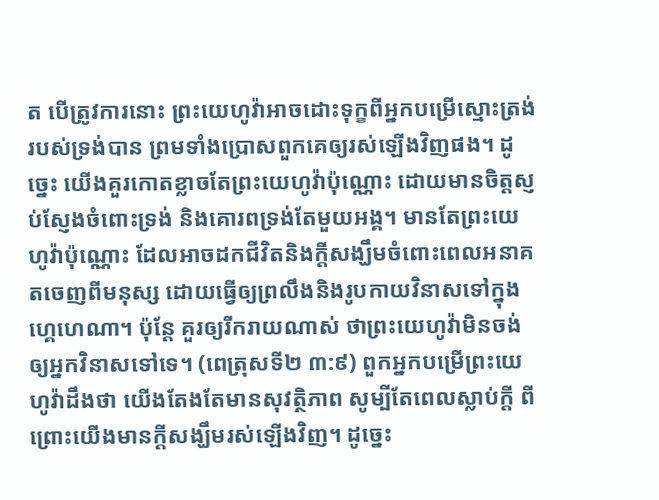ត បើត្រូវការនោះ ព្រះយេហូវ៉ាអាចដោះទុក្ខពីអ្នកបម្រើស្មោះត្រង់របស់ទ្រង់បាន ព្រមទាំងប្រោសពួកគេឲ្យរស់ឡើងវិញផង។ ដូច្នេះ យើងគួរកោតខ្លាចតែព្រះយេហូវ៉ាប៉ុណ្ណោះ ដោយមានចិត្តស្ញប់ស្ញែងចំពោះទ្រង់ និងគោរពទ្រង់តែមួយអង្គ។ មានតែព្រះយេហូវ៉ាប៉ុណ្ណោះ ដែលអាចដកជីវិតនិងក្ដីសង្ឃឹមចំពោះពេលអនាគតចេញពីមនុស្ស ដោយធ្វើឲ្យព្រលឹងនិងរូបកាយវិនាសទៅក្នុងហ្គេហេណា។ ប៉ុន្តែ គួរឲ្យរីករាយណាស់ ថាព្រះយេហូវ៉ាមិនចង់ឲ្យអ្នកវិនាសទៅទេ។ (ពេត្រុសទី២ ៣:៩) ពួកអ្នកបម្រើព្រះយេហូវ៉ាដឹងថា យើងតែងតែមានសុវត្ថិភាព សូម្បីតែពេលស្លាប់ក្ដី ពីព្រោះយើងមានក្ដីសង្ឃឹមរស់ឡើងវិញ។ ដូច្នេះ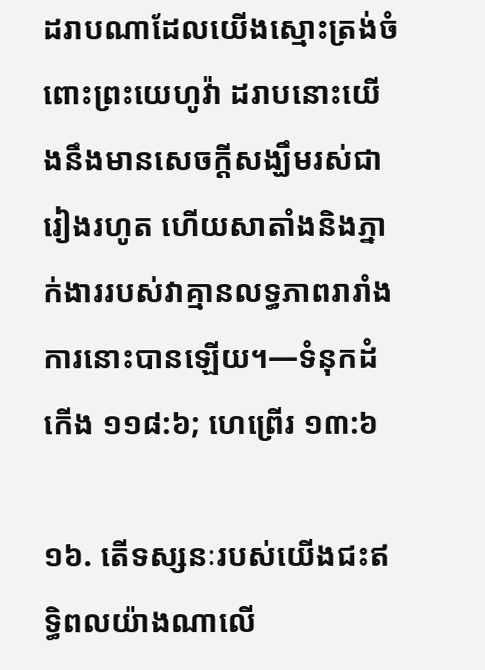ដរាបណាដែលយើងស្មោះត្រង់ចំពោះព្រះយេហូវ៉ា ដរាបនោះយើងនឹងមានសេចក្ដីសង្ឃឹមរស់ជារៀងរហូត ហើយសាតាំងនិងភ្នាក់ងាររបស់វាគ្មានលទ្ធភាពរារាំងការនោះបានឡើយ។—ទំនុកដំកើង ១១៨:៦; ហេព្រើរ ១៣:៦

១៦. តើទស្សនៈរបស់យើងជះឥទ្ធិពលយ៉ាងណាលើ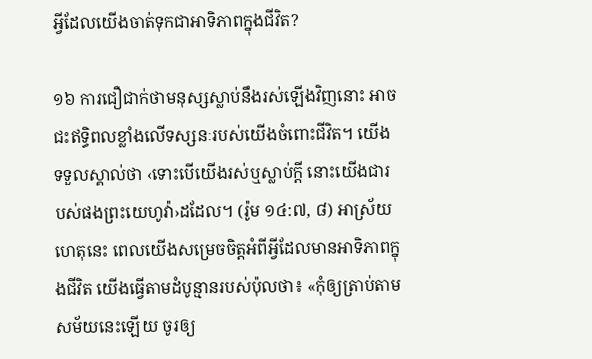អ្វីដែលយើងចាត់ទុកជាអាទិភាពក្នុងជីវិត?

១៦ ការជឿជាក់ថាមនុស្សស្លាប់នឹងរស់ឡើងវិញនោះ អាចជះឥទ្ធិពលខ្លាំងលើទស្សនៈរបស់យើងចំពោះជីវិត។ យើងទទួលស្គាល់ថា ‹ទោះបើយើងរស់ឬស្លាប់ក្ដី នោះយើងជារបស់ផងព្រះយេហូវ៉ា›ដដែល។ (រ៉ូម ១៤:៧, ៨) អាស្រ័យហេតុនេះ ពេលយើងសម្រេចចិត្តអំពីអ្វីដែលមានអាទិភាពក្នុងជីវិត យើងធ្វើតាមដំបូន្មានរបស់ប៉ុលថា៖ «កុំឲ្យត្រាប់តាមសម័យនេះឡើយ ចូរឲ្យ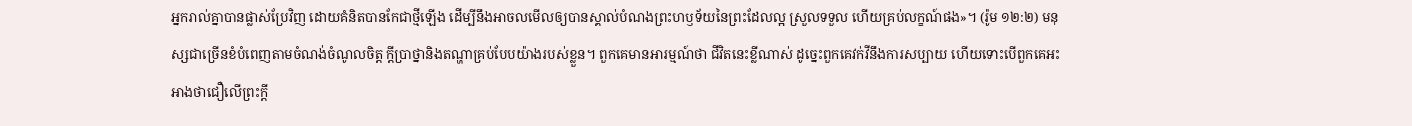អ្នករាល់គ្នាបានផ្លាស់ប្រែវិញ ដោយគំនិតបានកែជាថ្មីឡើង ដើម្បីនឹងអាចលមើលឲ្យបានស្គាល់បំណងព្រះហឫទ័យនៃព្រះដែលល្អ ស្រួលទទួល ហើយគ្រប់លក្ខណ៍ផង»។ (រ៉ូម ១២:២) មនុស្សជាច្រើនខំបំពេញតាមចំណង់ចំណូលចិត្ត ក្ដីប្រាថ្នានិងតណ្ហាគ្រប់បែបយ៉ាងរបស់ខ្លួន។ ពួកគេមានអារម្មណ៍ថា ជីវិតនេះខ្លីណាស់ ដូច្នេះពួកគេវក់វីនឹងការសប្បាយ ហើយទោះបើពួកគេអះអាងថាជឿលើព្រះក្ដី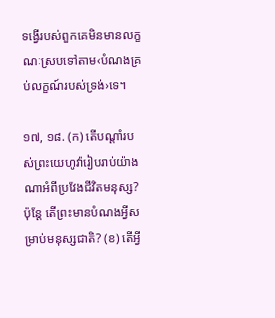ទង្វើរបស់ពួកគេមិនមានលក្ខណៈស្របទៅតាម‹បំណងគ្រប់លក្ខណ៍របស់ទ្រង់›ទេ។

១៧, ១៨. (ក) តើបណ្ដាំរបស់ព្រះយេហូវ៉ារៀបរាប់យ៉ាងណាអំពីប្រវែងជីវិតមនុស្ស? ប៉ុន្តែ តើព្រះមានបំណងអ្វីសម្រាប់មនុស្សជាតិ? (ខ) តើអ្វី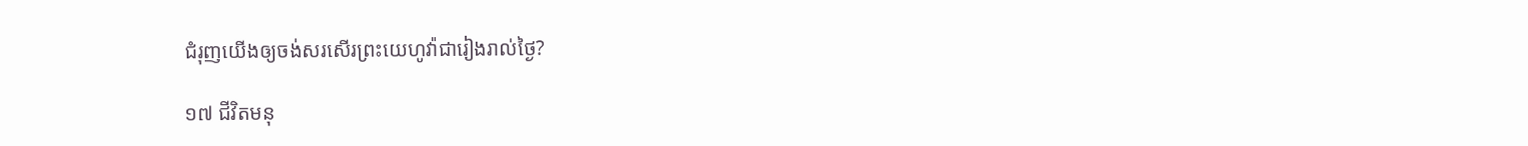ជំរុញយើងឲ្យចង់សរសើរព្រះយេហូវ៉ាជារៀងរាល់ថ្ងៃ?

១៧ ជីវិតមនុ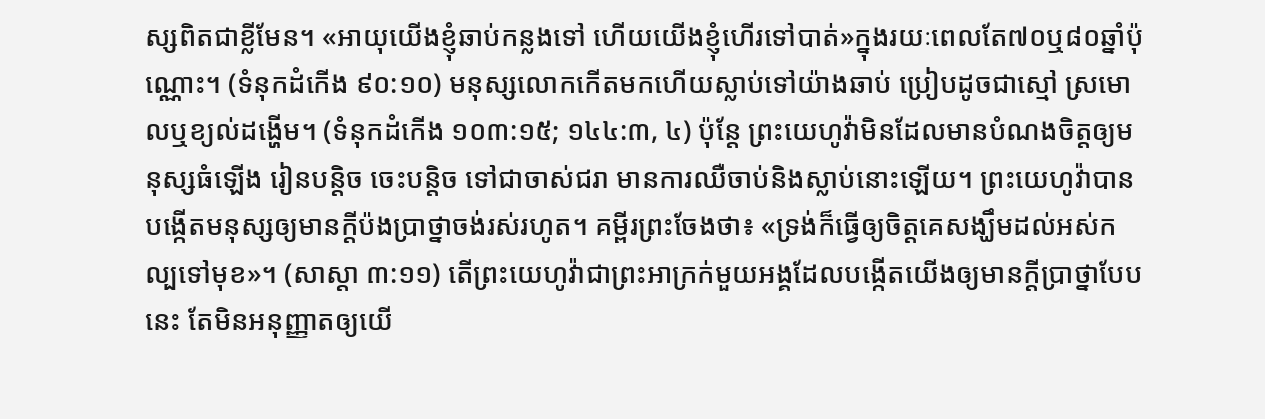ស្សពិតជាខ្លីមែន។ «អាយុយើងខ្ញុំឆាប់កន្លងទៅ ហើយយើងខ្ញុំហើរទៅបាត់»ក្នុងរយៈពេលតែ៧០ឬ៨០ឆ្នាំប៉ុណ្ណោះ។ (ទំនុកដំកើង ៩០:១០) មនុស្សលោកកើតមកហើយស្លាប់ទៅយ៉ាងឆាប់ ប្រៀបដូចជាស្មៅ ស្រមោលឬខ្យល់ដង្ហើម។ (ទំនុកដំកើង ១០៣:១៥; ១៤៤:៣, ៤) ប៉ុន្តែ ព្រះយេហូវ៉ាមិនដែលមានបំណងចិត្តឲ្យមនុស្សធំឡើង រៀនបន្ដិច ចេះបន្ដិច ទៅជាចាស់ជរា មានការឈឺចាប់និងស្លាប់នោះឡើយ។ ព្រះយេហូវ៉ាបានបង្កើតមនុស្សឲ្យមានក្ដីប៉ងប្រាថ្នាចង់រស់រហូត។ គម្ពីរព្រះចែងថា៖ «ទ្រង់ក៏ធ្វើឲ្យចិត្តគេសង្ឃឹមដល់អស់កល្បទៅមុខ»។ (សាស្ដា ៣:១១) តើព្រះយេហូវ៉ាជាព្រះអាក្រក់មួយអង្គដែលបង្កើតយើងឲ្យមានក្ដីប្រាថ្នាបែបនេះ តែមិនអនុញ្ញាតឲ្យយើ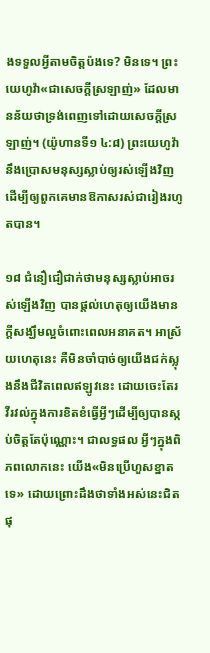ងទទួលអ្វីតាមចិត្តប៉ងទេ? មិនទេ។ ព្រះយេហូវ៉ា«ជាសេចក្ដីស្រឡាញ់» ដែលមានន័យថាទ្រង់ពេញទៅដោយសេចក្ដីស្រឡាញ់។ (យ៉ូហានទី១ ៤:៨) ព្រះយេហូវ៉ានឹងប្រោសមនុស្សស្លាប់ឲ្យរស់ឡើងវិញ ដើម្បីឲ្យពួកគេមានឱកាសរស់ជារៀងរហូតបាន។

១៨ ជំនឿជឿជាក់ថាមនុស្សស្លាប់អាចរស់ឡើងវិញ បានផ្ដល់ហេតុឲ្យយើងមានក្ដីសង្ឃឹមល្អចំពោះពេលអនាគត។ អាស្រ័យហេតុនេះ គឺមិនចាំបាច់ឲ្យយើងជក់ស្លុងនឹងជីវិតពេលឥឡូវនេះ ដោយចេះតែរវីរវល់ក្នុងការខិតខំធ្វើអ្វីៗដើម្បីឲ្យបានស្កប់ចិត្តតែប៉ុណ្ណោះ។ ជាលទ្ធផល អ្វីៗក្នុងពិភពលោកនេះ យើង«មិនប្រើហួសខ្នាតទេ» ដោយព្រោះដឹងថាទាំងអស់នេះជិតផុ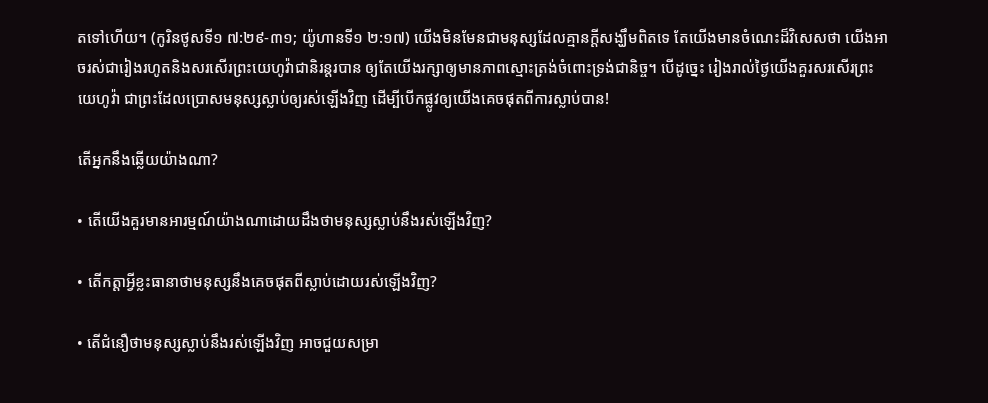តទៅហើយ។ (កូរិនថូសទី១ ៧:២៩-៣១; យ៉ូហានទី១ ២:១៧) យើងមិនមែនជាមនុស្សដែលគ្មានក្ដីសង្ឃឹមពិតទេ តែយើងមានចំណេះដ៏វិសេសថា យើងអាចរស់ជារៀងរហូតនិងសរសើរព្រះយេហូវ៉ាជានិរន្តរបាន ឲ្យតែយើងរក្សាឲ្យមានភាពស្មោះត្រង់ចំពោះទ្រង់ជានិច្ច។ បើដូច្នេះ រៀងរាល់ថ្ងៃយើងគួរសរសើរព្រះយេហូវ៉ា ជាព្រះដែលប្រោសមនុស្សស្លាប់ឲ្យរស់ឡើងវិញ ដើម្បីបើកផ្លូវឲ្យយើងគេចផុតពីការស្លាប់បាន!

តើអ្នកនឹងឆ្លើយយ៉ាងណា?

• តើយើងគួរមានអារម្មណ៍យ៉ាងណាដោយដឹងថាមនុស្សស្លាប់នឹងរស់ឡើងវិញ?

• តើកត្ដាអ្វីខ្លះធានាថាមនុស្សនឹងគេចផុតពីស្លាប់ដោយរស់ឡើងវិញ?

• តើជំនឿថាមនុស្សស្លាប់នឹងរស់ឡើងវិញ អាចជួយសម្រា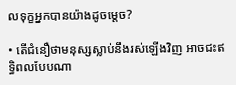លទុក្ខអ្នកបានយ៉ាងដូចម្ដេច?

• តើជំនឿថាមនុស្សស្លាប់នឹងរស់ឡើងវិញ អាចជះឥទ្ធិពលបែបណា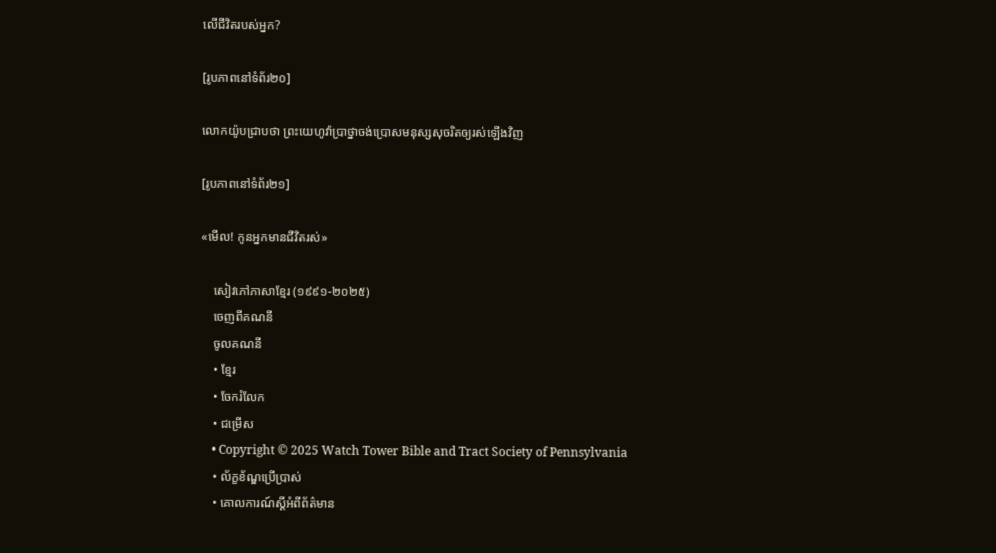លើជីវិតរបស់អ្នក?

[រូបភាពនៅទំព័រ២០]

លោកយ៉ូបជ្រាបថា ព្រះយេហូវ៉ាប្រាថ្នាចង់ប្រោសមនុស្សសុចរិតឲ្យរស់ឡើងវិញ

[រូបភាពនៅទំព័រ២១]

«មើល! កូនអ្នកមានជីវិតរស់»

    សៀវភៅភាសាខ្មែរ (១៩៩១-២០២៥)
    ចេញពីគណនី
    ចូលគណនី
    • ខ្មែរ
    • ចែករំលែក
    • ជម្រើស
    • Copyright © 2025 Watch Tower Bible and Tract Society of Pennsylvania
    • ល័ក្ខខ័ណ្ឌប្រើប្រាស់
    • គោលការណ៍ស្ដីអំពីព័ត៌មាន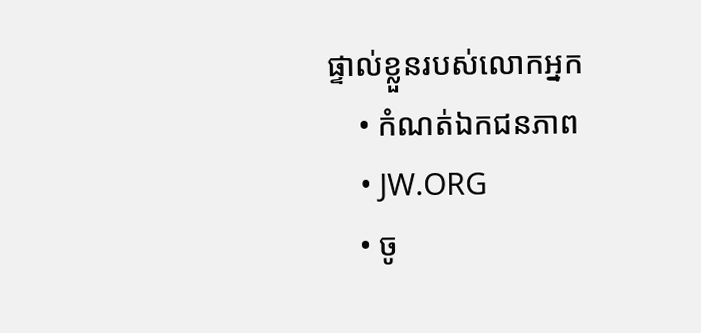ផ្ទាល់ខ្លួនរបស់លោកអ្នក
    • កំណត់ឯកជនភាព
    • JW.ORG
    • ចូ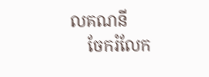លគណនី
    ចែករំលែក